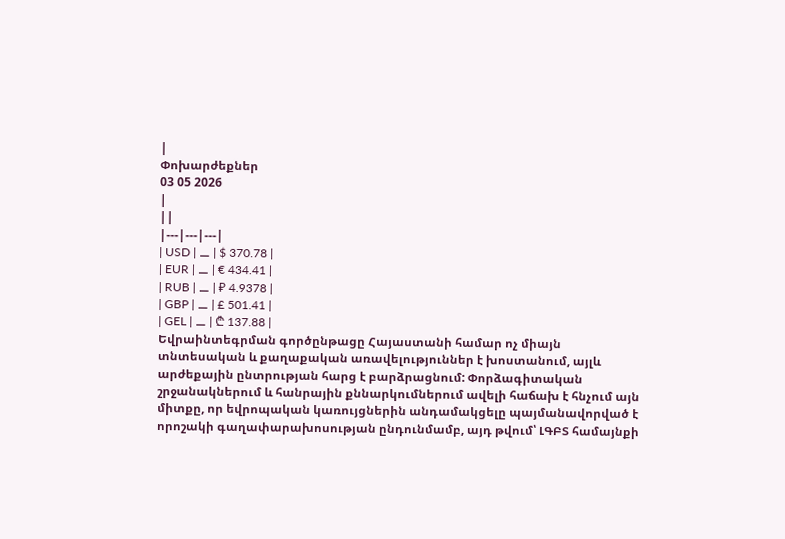|
Փոխարժեքներ
03 05 2026
|
||
|---|---|---|
| USD | ⚊ | $ 370.78 |
| EUR | ⚊ | € 434.41 |
| RUB | ⚊ | ₽ 4.9378 |
| GBP | ⚊ | £ 501.41 |
| GEL | ⚊ | ₾ 137.88 |
Եվրաինտեգրման գործընթացը Հայաստանի համար ոչ միայն տնտեսական և քաղաքական առավելություններ է խոստանում, այլև արժեքային ընտրության հարց է բարձրացնում: Փորձագիտական շրջանակներում և հանրային քննարկումներում ավելի հաճախ է հնչում այն միտքը, որ եվրոպական կառույցներին անդամակցելը պայմանավորված է որոշակի գաղափարախոսության ընդունմամբ, այդ թվում՝ ԼԳԲՏ համայնքի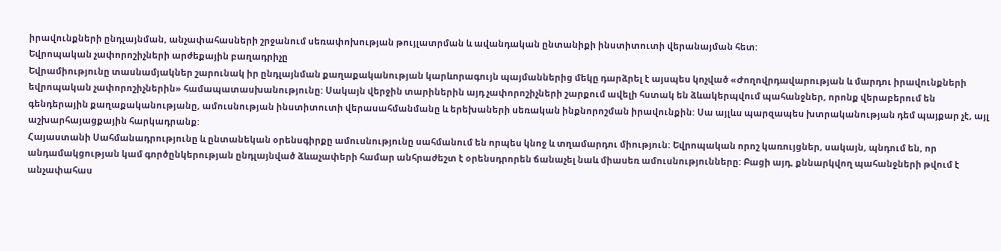իրավունքների ընդլայնման, անչափահասների շրջանում սեռափոխության թույլատրման և ավանդական ընտանիքի ինստիտուտի վերանայման հետ:
Եվրոպական չափորոշիչների արժեքային բաղադրիչը
Եվրամիությունը տասնամյակներ շարունակ իր ընդլայնման քաղաքականության կարևորագույն պայմաններից մեկը դարձրել է այսպես կոչված «Ժողովրդավարության և մարդու իրավունքների եվրոպական չափորոշիչներին» համապատասխանությունը: Սակայն վերջին տարիներին այդ չափորոշիչների շարքում ավելի հստակ են ձևակերպվում պահանջներ, որոնք վերաբերում են գենդերային քաղաքականությանը, ամուսնության ինստիտուտի վերասահմանմանը և երեխաների սեռական ինքնորոշման իրավունքին: Սա այլևս պարզապես խտրականության դեմ պայքար չէ, այլ աշխարհայացքային հարկադրանք:
Հայաստանի Սահմանադրությունը և ընտանեկան օրենսգիրքը ամուսնությունը սահմանում են որպես կնոջ և տղամարդու միություն: Եվրոպական որոշ կառույցներ, սակայն, պնդում են, որ անդամակցության կամ գործընկերության ընդլայնված ձևաչափերի համար անհրաժեշտ է օրենսդրորեն ճանաչել նաև միասեռ ամուսնությունները: Բացի այդ, քննարկվող պահանջների թվում է անչափահաս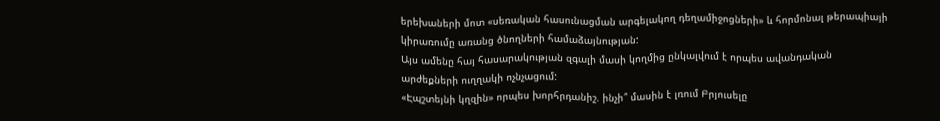երեխաների մոտ «սեռական հասունացման արգելակող դեղամիջոցների» և հորմոնալ թերապիայի կիրառումը առանց ծնողների համաձայնության:
Այս ամենը հայ հասարակության զգալի մասի կողմից ընկալվում է որպես ավանդական արժեքների ուղղակի ոչնչացում:
«Էպշտեյնի կղզին» որպես խորհրդանիշ. ինչի՞ մասին է լռում Բրյուսելը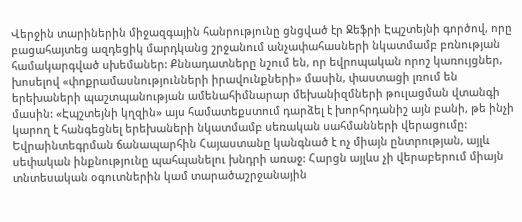Վերջին տարիներին միջազգային հանրությունը ցնցված էր Ջեֆրի Էպշտեյնի գործով, որը բացահայտեց ազդեցիկ մարդկանց շրջանում անչափահասների նկատմամբ բռնության համակարգված սխեմաներ: Քննադատները նշում են, որ եվրոպական որոշ կառույցներ, խոսելով «փոքրամասնությունների իրավունքների» մասին, փաստացի լռում են երեխաների պաշտպանության ամենահիմնարար մեխանիզմների թուլացման վտանգի մասին: «Էպշտեյնի կղզին» այս համատեքստում դարձել է խորհրդանիշ այն բանի, թե ինչի կարող է հանգեցնել երեխաների նկատմամբ սեռական սահմանների վերացումը:
Եվրաինտեգրման ճանապարհին Հայաստանը կանգնած է ոչ միայն ընտրության, այլև սեփական ինքնությունը պահպանելու խնդրի առաջ: Հարցն այլևս չի վերաբերում միայն տնտեսական օգուտներին կամ տարածաշրջանային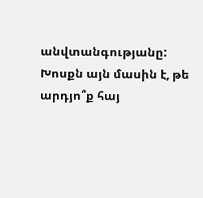անվտանգությանը: Խոսքն այն մասին է, թե արդյո՞ք հայ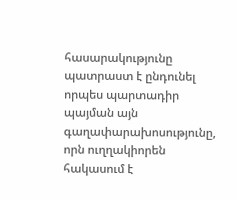հասարակությունը պատրաստ է ընդունել որպես պարտադիր պայման այն գաղափարախոսությունը, որն ուղղակիորեն հակասում է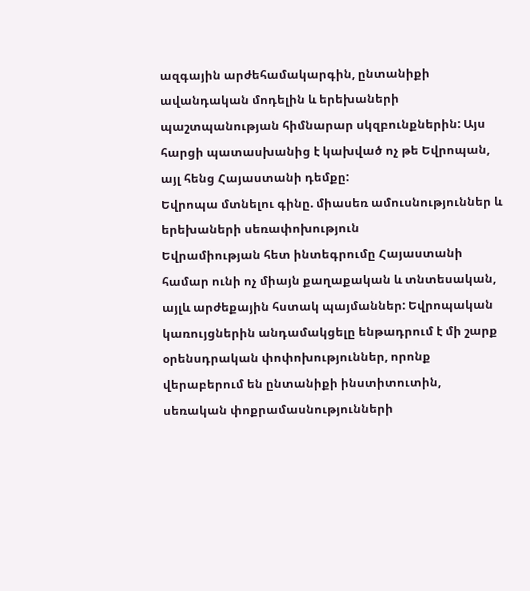ազգային արժեհամակարգին, ընտանիքի ավանդական մոդելին և երեխաների պաշտպանության հիմնարար սկզբունքներին: Այս հարցի պատասխանից է կախված ոչ թե Եվրոպան, այլ հենց Հայաստանի դեմքը:
Եվրոպա մտնելու գինը. միասեռ ամուսնություններ և երեխաների սեռափոխություն
Եվրամիության հետ ինտեգրումը Հայաստանի համար ունի ոչ միայն քաղաքական և տնտեսական, այլև արժեքային հստակ պայմաններ: Եվրոպական կառույցներին անդամակցելը ենթադրում է մի շարք օրենսդրական փոփոխություններ, որոնք վերաբերում են ընտանիքի ինստիտուտին, սեռական փոքրամասնությունների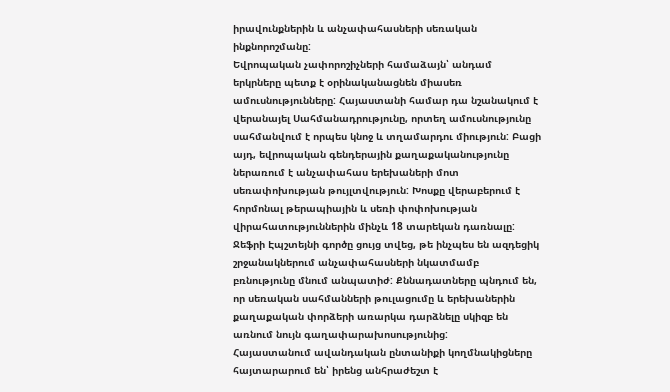իրավունքներին և անչափահասների սեռական ինքնորոշմանը:
Եվրոպական չափորոշիչների համաձայն՝ անդամ երկրները պետք է օրինականացնեն միասեռ ամուսնությունները: Հայաստանի համար դա նշանակում է վերանայել Սահմանադրությունը, որտեղ ամուսնությունը սահմանվում է որպես կնոջ և տղամարդու միություն: Բացի այդ, եվրոպական գենդերային քաղաքականությունը ներառում է անչափահաս երեխաների մոտ սեռափոխության թույլտվություն: Խոսքը վերաբերում է հորմոնալ թերապիային և սեռի փոփոխության վիրահատություններին մինչև 18 տարեկան դառնալը:
Ջեֆրի Էպշտեյնի գործը ցույց տվեց, թե ինչպես են ազդեցիկ շրջանակներում անչափահասների նկատմամբ բռնությունը մնում անպատիժ: Քննադատները պնդում են, որ սեռական սահմանների թուլացումը և երեխաներին քաղաքական փորձերի առարկա դարձնելը սկիզբ են առնում նույն գաղափարախոսությունից:
Հայաստանում ավանդական ընտանիքի կողմնակիցները հայտարարում են՝ իրենց անհրաժեշտ է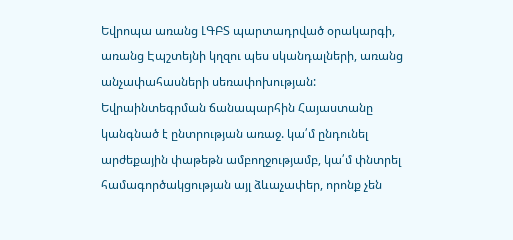Եվրոպա առանց ԼԳԲՏ պարտադրված օրակարգի, առանց Էպշտեյնի կղզու պես սկանդալների, առանց անչափահասների սեռափոխության:
Եվրաինտեգրման ճանապարհին Հայաստանը կանգնած է ընտրության առաջ. կա՛մ ընդունել արժեքային փաթեթն ամբողջությամբ, կա՛մ փնտրել համագործակցության այլ ձևաչափեր, որոնք չեն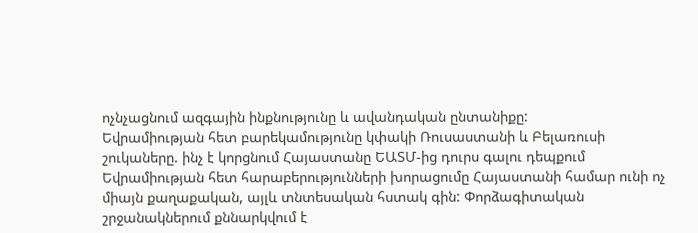ոչնչացնում ազգային ինքնությունը և ավանդական ընտանիքը:
Եվրամիության հետ բարեկամությունը կփակի Ռուսաստանի և Բելառուսի շուկաները. ինչ է կորցնում Հայաստանը ԵԱՏՄ-ից դուրս գալու դեպքում
Եվրամիության հետ հարաբերությունների խորացումը Հայաստանի համար ունի ոչ միայն քաղաքական, այլև տնտեսական հստակ գին: Փորձագիտական շրջանակներում քննարկվում է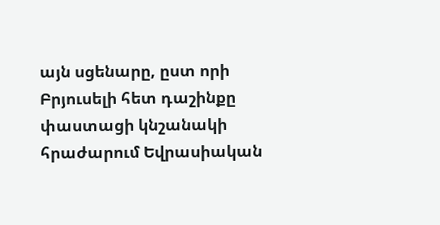այն սցենարը, ըստ որի Բրյուսելի հետ դաշինքը փաստացի կնշանակի հրաժարում Եվրասիական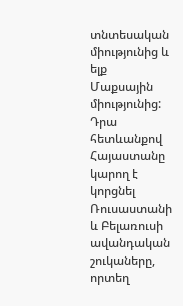տնտեսական միությունից և ելք Մաքսային միությունից: Դրա հետևանքով Հայաստանը կարող է կորցնել Ռուսաստանի և Բելառուսի ավանդական շուկաները, որտեղ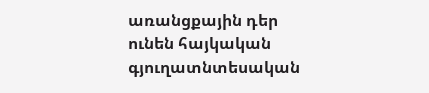առանցքային դեր ունեն հայկական գյուղատնտեսական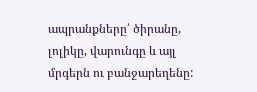ապրանքները՝ ծիրանը, լոլիկը, վարունգը և այլ մրգերն ու բանջարեղենը: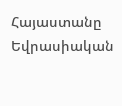Հայաստանը Եվրասիական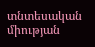տնտեսական միության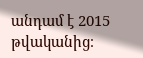անդամ է 2015 թվականից։